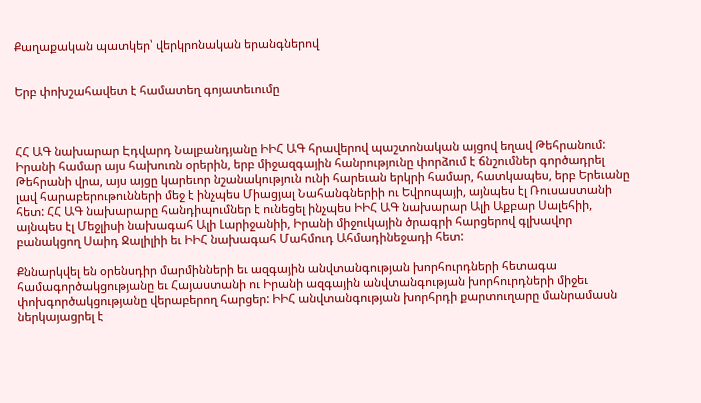Քաղաքական պատկեր՝ վերկրոնական երանգներով


Երբ փոխշահավետ է համատեղ գոյատեւումը



ՀՀ ԱԳ նախարար Էդվարդ Նալբանդյանը ԻԻՀ ԱԳ հրավերով պաշտոնական այցով եղավ Թեհրանում: Իրանի համար այս հախուռն օրերին, երբ միջազգային հանրությունը փորձում է ճնշումներ գործադրել Թեհրանի վրա, այս այցը կարեւոր նշանակություն ունի հարեւան երկրի համար, հատկապես, երբ Երեւանը լավ հարաբերութունների մեջ է ինչպես Միացյալ Նահանգներիի ու Եվրոպայի, այնպես էլ Ռուսաստանի հետ: ՀՀ ԱԳ նախարարը հանդիպումներ է ունեցել ինչպես ԻԻՀ ԱԳ նախարար Ալի Աքբար Սալեհիի, այնպես էլ Մեջլիսի նախագահ Ալի Լարիջանիի, Իրանի միջուկային ծրագրի հարցերով գլխավոր բանակցող Սաիդ Ջալիլիի եւ ԻԻՀ նախագահ Մահմուդ Ահմադինեջադի հետ:

Քննարկվել են օրենսդիր մարմինների եւ ազգային անվտանգության խորհուրդների հետագա համագործակցությանը եւ Հայաստանի ու Իրանի ազգային անվտանգության խորհուրդների միջեւ փոխգործակցությանը վերաբերող հարցեր: ԻԻՀ անվտանգության խորհրդի քարտուղարը մանրամասն ներկայացրել է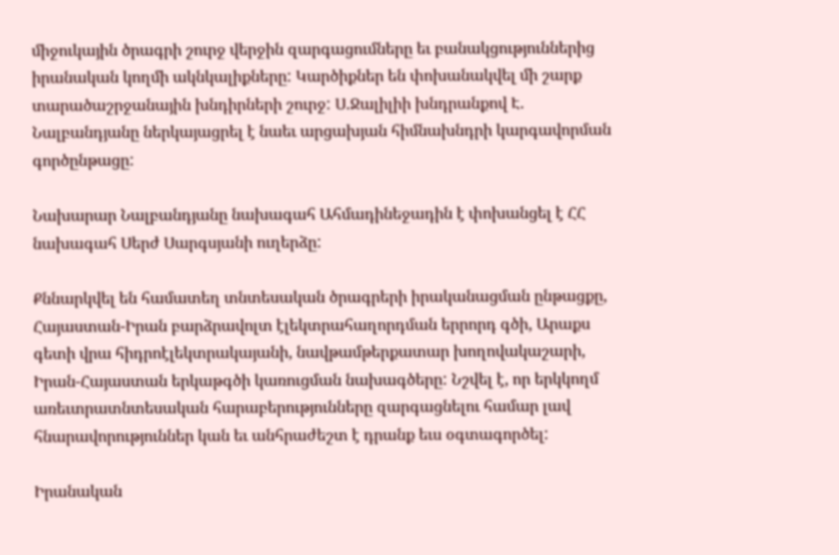միջուկային ծրագրի շուրջ վերջին զարգացումները եւ բանակցություններից իրանական կողմի ակնկալիքները: Կարծիքներ են փոխանակվել մի շարք տարածաշրջանային խնդիրների շուրջ: Ս.Ջալիլիի խնդրանքով Է. Նալբանդյանը ներկայացրել է նաեւ արցախյան հիմնախնդրի կարգավորման գործընթացը:

Նախարար Նալբանդյանը նախագահ Ահմադինեջադին է փոխանցել է ՀՀ նախագահ Սերժ Սարգսյանի ուղերձը:

Քննարկվել են համատեղ տնտեսական ծրագրերի իրականացման ընթացքը, Հայաստան-Իրան բարձրավոլտ էլեկտրահաղորդման երրորդ գծի, Արաքս գետի վրա հիդրոէլեկտրակայանի, նավթամթերքատար խողովակաշարի,  Իրան-Հայաստան երկաթգծի կառուցման նախագծերը: Նշվել է, որ երկկողմ առեւտրատնտեսական հարաբերությունները զարգացնելու համար լավ հնարավորություններ կան եւ անհրաժեշտ է դրանք եւս օգտագործել:

Իրանական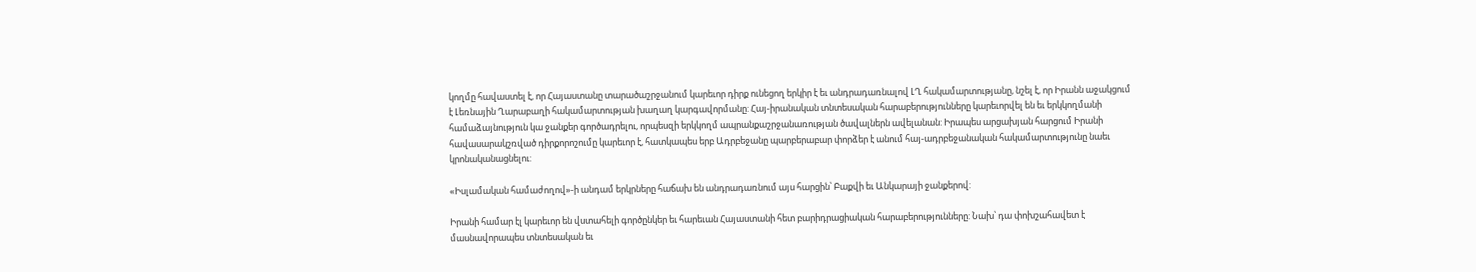կողմը հավաստել է, որ Հայաստանը տարածաշրջանում կարեւոր դիրք ունեցող երկիր է եւ անդրադառնալով ԼՂ հակամարտությանը, նշել է, որ Իրանն աջակցում է Լեռնային Ղարաբաղի հակամարտության խաղաղ կարգավորմանը: Հայ-իրանական տնտեսական հարաբերությունները կարեւորվել են եւ երկկողմանի համաձայնություն կա ջանքեր գործադրելու, որպեսզի երկկողմ ապրանքաշրջանառության ծավալներն ավելանան: Իրապես արցախյան հարցում Իրանի հավասարակշռված դիրքորոշումը կարեւոր է, հատկապես երբ Ադրբեջանը պարբերաբար փորձեր է անում հայ-ադրբեջանական հակամարտությունը նաեւ կրոնականացնելու:

«Իսլամական համաժողով»-ի անդամ երկրները հաճախ են անդրադառնում այս հարցին՝ Բաքվի եւ Անկարայի ջանքերով:

Իրանի համար էլ կարեւոր են վստահելի գործընկեր եւ հարեւան Հայաստանի հետ բարիդրացիական հարաբերությունները: Նախ՝ դա փոխշահավետ է մասնավորապես տնտեսական եւ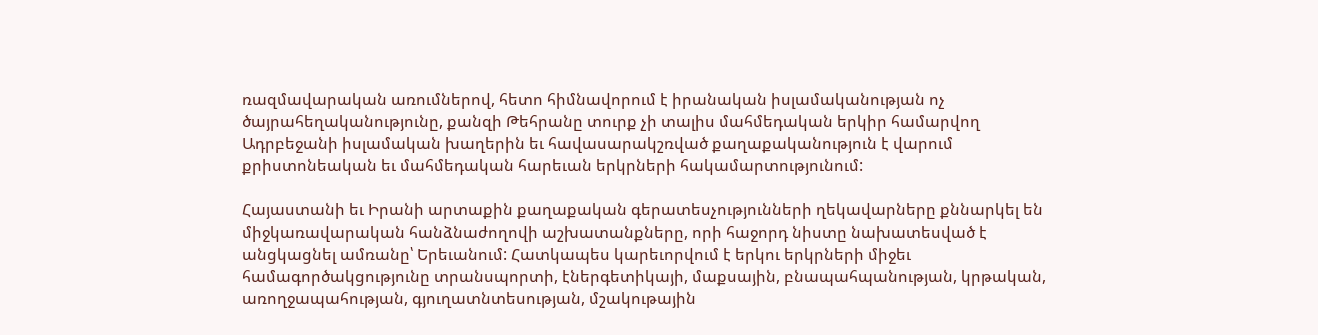ռազմավարական առումներով, հետո հիմնավորում է իրանական իսլամականության ոչ ծայրահեղականությունը, քանզի Թեհրանը տուրք չի տալիս մահմեդական երկիր համարվող Ադրբեջանի իսլամական խաղերին եւ հավասարակշռված քաղաքականություն է վարում քրիստոնեական եւ մահմեդական հարեւան երկրների հակամարտությունում:

Հայաստանի եւ Իրանի արտաքին քաղաքական գերատեսչությունների ղեկավարները քննարկել են միջկառավարական հանձնաժողովի աշխատանքները, որի հաջորդ նիստը նախատեսված է անցկացնել ամռանը՝ Երեւանում: Հատկապես կարեւորվում է երկու երկրների միջեւ համագործակցությունը տրանսպորտի, էներգետիկայի, մաքսային, բնապահպանության, կրթական, առողջապահության, գյուղատնտեսության, մշակութային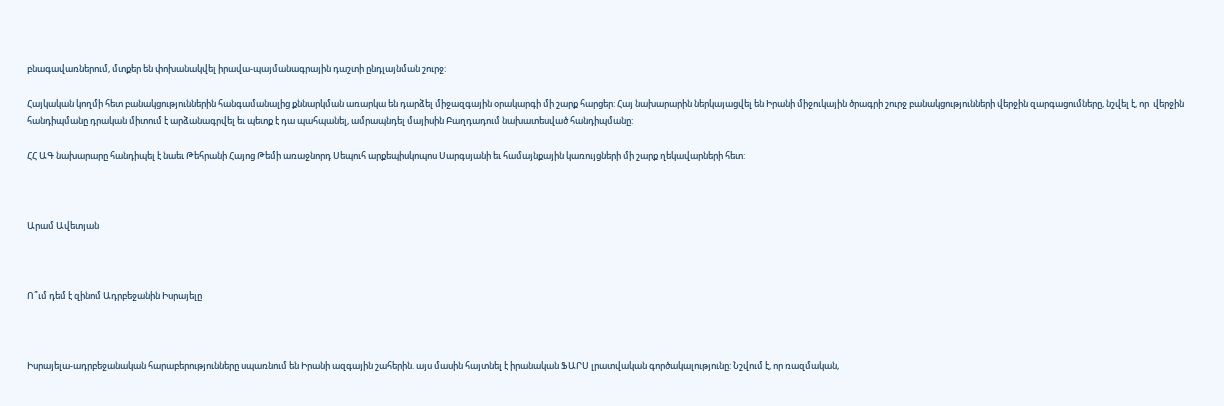բնագավառներում, մտքեր են փոխանակվել իրավա-պայմանագրային դաշտի ընդլայնման շուրջ:

Հայկական կողմի հետ բանակցություններին հանգամանալից քննարկման առարկա են դարձել միջազգային օրակարգի մի շարք հարցեր: Հայ նախարարին ներկայացվել են Իրանի միջուկային ծրագրի շուրջ բանակցությունների վերջին զարգացումները, նշվել է, որ  վերջին հանդիպմանը դրական միտում է արձանագրվել եւ պետք է դա պահպանել, ամրապնդել մայիսին Բաղդադում նախատեսված հանդիպմանը:

ՀՀ ԱԳ նախարարը հանդիպել է նաեւ Թեհրանի Հայոց Թեմի առաջնորդ Սեպուհ արքեպիսկոպոս Սարգսյանի եւ համայնքային կառույցների մի շարք ղեկավարների հետ:



Արամ Ավետյան



Ո՞ւմ դեմ է զինոմ Ադրբեջանին Իսրայելը



Իսրայելա-ադրբեջանական հարաբերությունները սպառնում են Իրանի ազգային շահերին. այս մասին հայտնել է իրանական ՖԱՐՍ լրատվական գործակալությունը: Նշվում է, որ ռազմական,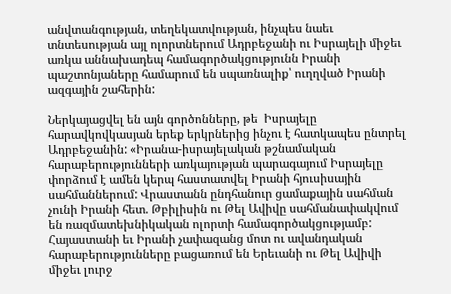անվտանգության, տեղեկատվության, ինչպես նաեւ տնտեսության այլ ոլորտներում Ադրբեջանի ու Իսրայելի միջեւ առկա աննախադեպ համագործակցությունն Իրանի պաշտոնյաները համարում են սպառնալիք՝ ուղղված Իրանի ազգային շահերին:

Ներկայացվել են այն գործոնները, թե  Իսրայելը հարավկովկասյան երեք երկրներից ինչու է հատկապես ընտրել Ադրբեջանին: «Իրանա-իսրայելական թշնամական հարաբերությունների առկայության պարագայում Իսրայելը փորձում է ամեն կերպ հաստատվել Իրանի հյուսիսային սահմաններում: Վրաստանն ընդհանուր ցամաքային սահման չունի Իրանի հետ. Թբիլիսին ու Թել Ավիվը սահմանափակվում են ռազմատեխնիկական ոլորտի համագործակցությամբ: Հայաստանի եւ Իրանի չափազանց մոտ ու ավանդական հարաբերությունները բացառում են Երեւանի ու Թել Ավիվի միջեւ լուրջ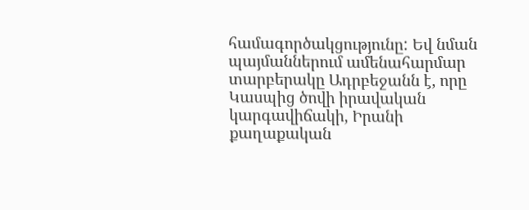համագործակցությունը: Եվ նման պայմաններում ամենահարմար տարբերակը Ադրբեջանն է, որը Կասպից ծովի իրավական կարգավիճակի, Իրանի քաղաքական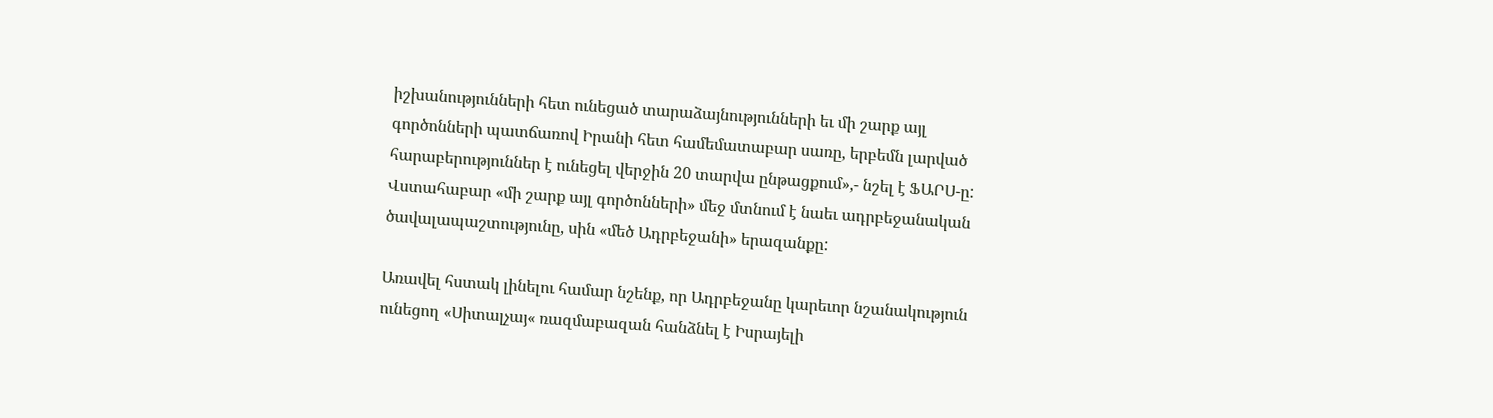իշխանությունների հետ ունեցած տարաձայնությունների եւ մի շարք այլ գործոնների պատճառով Իրանի հետ համեմատաբար սառը, երբեմն լարված հարաբերություններ է ունեցել վերջին 20 տարվա ընթացքում»,- նշել է ՖԱՐՍ-ը: Վստահաբար «մի շարք այլ գործոնների» մեջ մտնում է նաեւ ադրբեջանական ծավալապաշտությունը, սին «մեծ Ադրբեջանի» երազանքը:

Առավել հստակ լինելու համար նշենք, որ Ադրբեջանը կարեւոր նշանակություն ունեցող «Սիտալչայ« ռազմաբազան հանձնել է Իսրայելի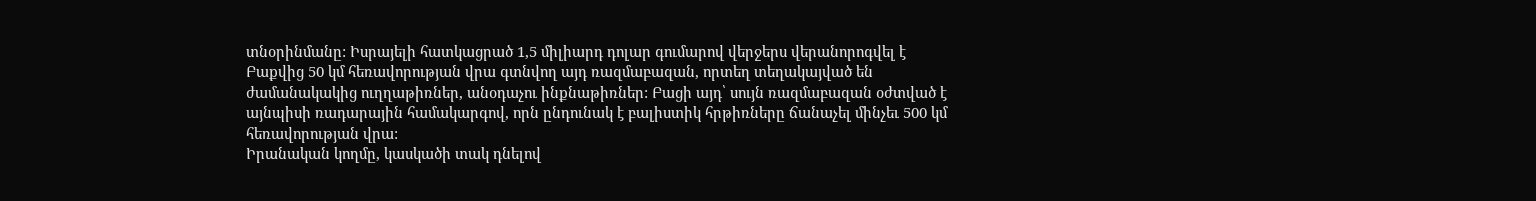տնօրինմանը: Իսրայելի հատկացրած 1,5 միլիարդ դոլար գումարով վերջերս վերանորոգվել է Բաքվից 50 կմ հեռավորության վրա գտնվող այդ ռազմաբազան, որտեղ տեղակայված են ժամանակակից ուղղաթիռներ, անօդաչու ինքնաթիռներ: Բացի այդ՝ սույն ռազմաբազան օժտված է այնպիսի ռադարային համակարգով, որն ընդունակ է բալիստիկ հրթիռները ճանաչել մինչեւ 500 կմ հեռավորության վրա:
Իրանական կողմը, կասկածի տակ դնելով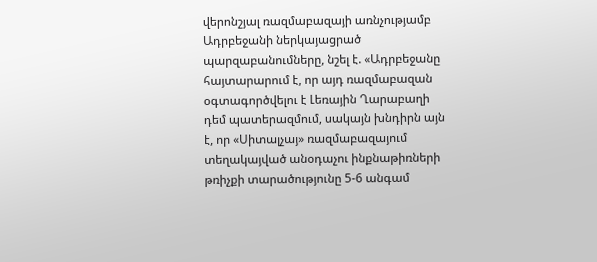վերոնշյալ ռազմաբազայի առնչությամբ Ադրբեջանի ներկայացրած պարզաբանումները, նշել է. «Ադրբեջանը հայտարարում է, որ այդ ռազմաբազան օգտագործվելու է Լեռային Ղարաբաղի դեմ պատերազմում, սակայն խնդիրն այն է, որ «Սիտալչայ» ռազմաբազայում տեղակայված անօդաչու ինքնաթիռների թռիչքի տարածությունը 5-6 անգամ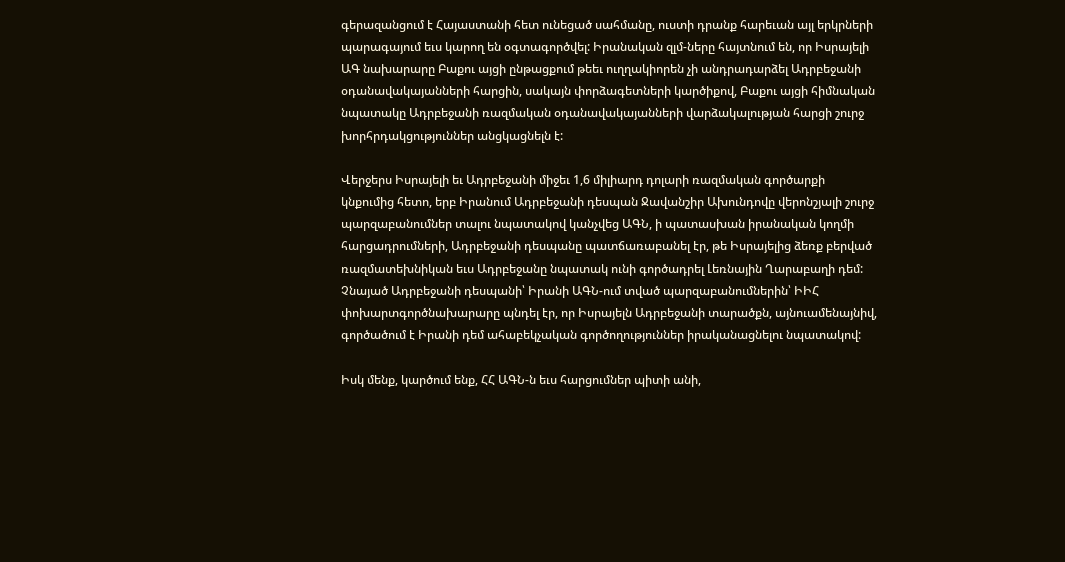գերազանցում է Հայաստանի հետ ունեցած սահմանը, ուստի դրանք հարեւան այլ երկրների պարագայում եւս կարող են օգտագործվել: Իրանական զլմ-ները հայտնում են, որ Իսրայելի ԱԳ նախարարը Բաքու այցի ընթացքում թեեւ ուղղակիորեն չի անդրադարձել Ադրբեջանի օդանավակայանների հարցին, սակայն փորձագետների կարծիքով, Բաքու այցի հիմնական նպատակը Ադրբեջանի ռազմական օդանավակայանների վարձակալության հարցի շուրջ խորհրդակցություններ անցկացնելն է:

Վերջերս Իսրայելի եւ Ադրբեջանի միջեւ 1,6 միլիարդ դոլարի ռազմական գործարքի կնքումից հետո, երբ Իրանում Ադրբեջանի դեսպան Ջավանշիր Ախունդովը վերոնշյալի շուրջ պարզաբանումներ տալու նպատակով կանչվեց ԱԳՆ, ի պատասխան իրանական կողմի հարցադրումների, Ադրբեջանի դեսպանը պատճառաբանել էր, թե Իսրայելից ձեռք բերված ռազմատեխնիկան եւս Ադրբեջանը նպատակ ունի գործադրել Լեռնային Ղարաբաղի դեմ: Չնայած Ադրբեջանի դեսպանի՝ Իրանի ԱԳՆ-ում տված պարզաբանումներին՝ ԻԻՀ փոխարտգործնախարարը պնդել էր, որ Իսրայելն Ադրբեջանի տարածքն, այնուամենայնիվ, գործածում է Իրանի դեմ ահաբեկչական գործողություններ իրականացնելու նպատակով:

Իսկ մենք, կարծում ենք, ՀՀ ԱԳՆ-ն եւս հարցումներ պիտի անի,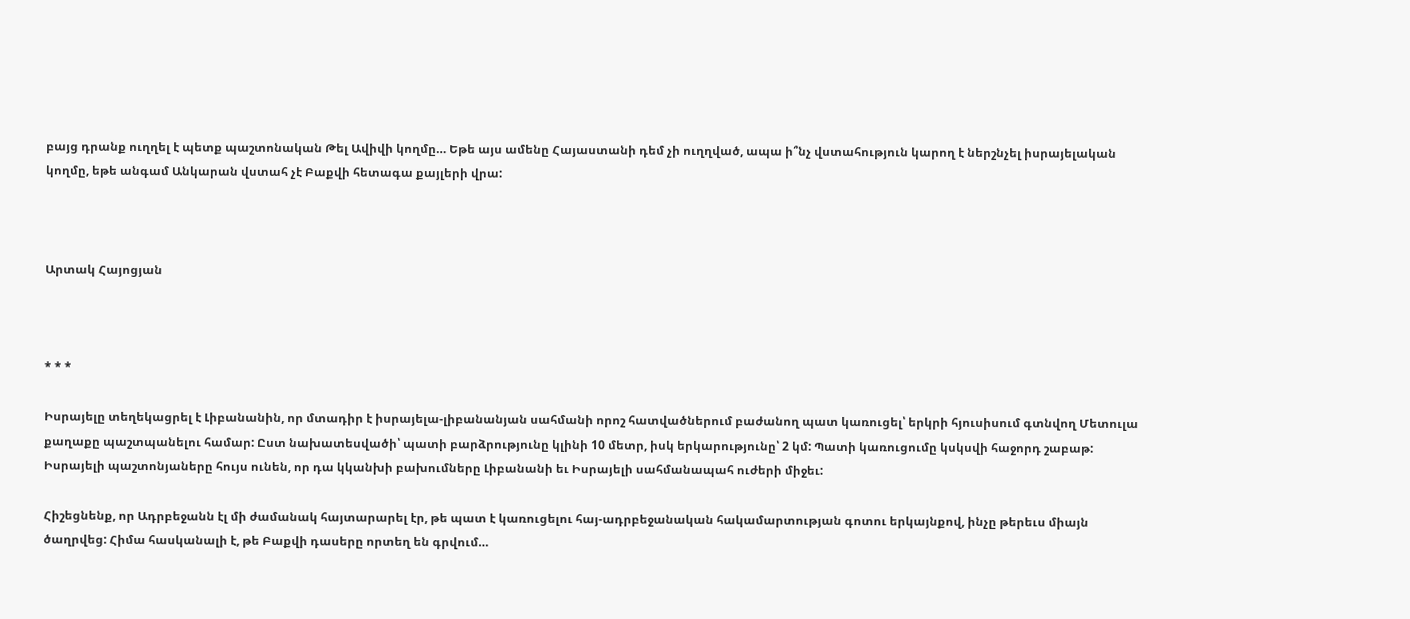բայց դրանք ուղղել է պետք պաշտոնական Թել Ավիվի կողմը… Եթե այս ամենը Հայաստանի դեմ չի ուղղված, ապա ի՞նչ վստահություն կարող է ներշնչել իսրայելական կողմը, եթե անգամ Անկարան վստահ չէ Բաքվի հետագա քայլերի վրա:



Արտակ Հայոցյան



* * *

Իսրայելը տեղեկացրել է Լիբանանին, որ մտադիր է իսրայելա-լիբանանյան սահմանի որոշ հատվածներում բաժանող պատ կառուցել՝ երկրի հյուսիսում գտնվող Մետուլա քաղաքը պաշտպանելու համար: Ըստ նախատեսվածի՝ պատի բարձրությունը կլինի 10 մետր, իսկ երկարությունը՝ 2 կմ: Պատի կառուցումը կսկսվի հաջորդ շաբաթ: Իսրայելի պաշտոնյաները հույս ունեն, որ դա կկանխի բախումները Լիբանանի եւ Իսրայելի սահմանապահ ուժերի միջեւ:

Հիշեցնենք, որ Ադրբեջանն էլ մի ժամանակ հայտարարել էր, թե պատ է կառուցելու հայ-ադրբեջանական հակամարտության գոտու երկայնքով, ինչը թերեւս միայն ծաղրվեց: Հիմա հասկանալի է, թե Բաքվի դասերը որտեղ են գրվում…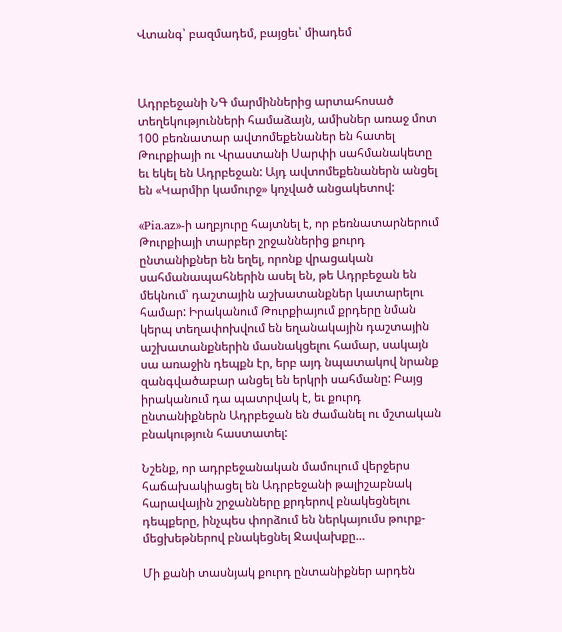Վտանգ՝ բազմադեմ, բայցեւ՝ միադեմ



Ադրբեջանի ՆԳ մարմիններից արտահոսած տեղեկությունների համաձայն, ամիսներ առաջ մոտ 100 բեռնատար ավտոմեքենաներ են հատել Թուրքիայի ու Վրաստանի Սարփի սահմանակետը եւ եկել են Ադրբեջան: Այդ ավտոմեքենաներն անցել են «Կարմիր կամուրջ» կոչված անցակետով:

«Pia.az»-ի աղբյուրը հայտնել է, որ բեռնատարներում Թուրքիայի տարբեր շրջաններից քուրդ ընտանիքներ են եղել, որոնք վրացական սահմանապահներին ասել են, թե Ադրբեջան են մեկնում՝ դաշտային աշխատանքներ կատարելու համար: Իրականում Թուրքիայում քրդերը նման կերպ տեղափոխվում են եղանակային դաշտային աշխատանքներին մասնակցելու համար, սակայն սա առաջին դեպքն էր, երբ այդ նպատակով նրանք զանգվածաբար անցել են երկրի սահմանը: Բայց իրականում դա պատրվակ է, եւ քուրդ ընտանիքներն Ադրբեջան են ժամանել ու մշտական բնակություն հաստատել:

Նշենք, որ ադրբեջանական մամուլում վերջերս հաճախակիացել են Ադրբեջանի թալիշաբնակ հարավային շրջանները քրդերով բնակեցնելու դեպքերը, ինչպես փորձում են ներկայումս թուրք-մեցխեթներով բնակեցնել Ջավախքը…

Մի քանի տասնյակ քուրդ ընտանիքներ արդեն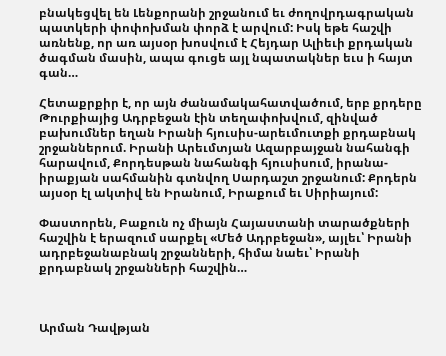բնակեցվել են Լենքորանի շրջանում եւ ժողովրդագրական պատկերի փոփոխման փորձ է արվում: Իսկ եթե հաշվի առնենք, որ առ այսօր խոսվում է Հեյդար Ալիեւի քրդական ծագման մասին, ապա գուցե այլ նպատակներ եւս ի հայտ գան…

Հետաքրքիր է, որ այն ժանամակահատվածում, երբ քրդերը Թուրքիայից Ադրբեջան էին տեղափոխվում, զինված բախումներ եղան Իրանի հյուսիս-արեւմուտքի քրդաբնակ շրջաններում. Իրանի Արեւմտյան Ազարբայջան նահանգի հարավում, Քորդեսթան նահանգի հյուսիսում, իրանա-իրաքյան սահմանին գտնվող Սարդաշտ շրջանում: Քրդերն այսօր էլ ակտիվ են Իրանում, Իրաքում եւ Սիրիայում:

Փաստորեն, Բաքուն ոչ միայն Հայաստանի տարածքների հաշվին է երազում սարքել «Մեծ Ադրբեջան», այլեւ՝ Իրանի ադրբեջանաբնակ շրջանների, հիմա նաեւ՝ Իրանի քրդաբնակ շրջանների հաշվին…



Արման Դավթյան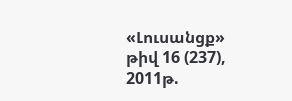«Լուսանցք» թիվ 16 (237), 2011թ.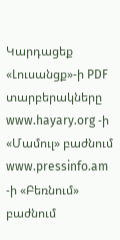Կարդացեք «Լուսանցք»-ի PDF տարբերակները www.hayary.org -ի «Մամուլ» բաժնում www.pressinfo.am -ի «Բեռնում» բաժնում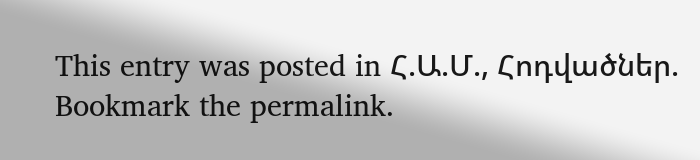This entry was posted in Հ.Ա.Մ., Հոդվածներ. Bookmark the permalink.